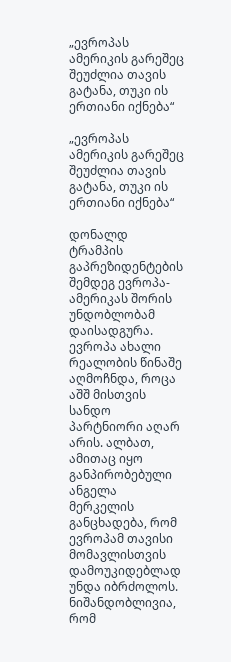„ევროპას ამერიკის გარეშეც შეუძლია თავის გატანა, თუკი ის ერთიანი იქნება“

„ევროპას ამერიკის გარეშეც შეუძლია თავის გატანა, თუკი ის ერთიანი იქნება“

დონალდ ტრამპის გაპრეზიდენტების შემდეგ ევროპა-ამერიკას შორის უნდობლობამ დაისადგურა. ევროპა ახალი რეალობის წინაშე აღმოჩნდა, როცა აშშ მისთვის სანდო პარტნიორი აღარ არის. ალბათ, ამითაც იყო განპირობებული ანგელა მერკელის განცხადება, რომ ევროპამ თავისი მომავლისთვის დამოუკიდებლად უნდა იბრძოლოს. ნიშანდობლივია, რომ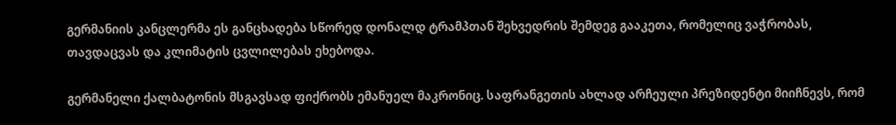გერმანიის კანცლერმა ეს განცხადება სწორედ დონალდ ტრამპთან შეხვედრის შემდეგ გააკეთა, რომელიც ვაჭრობას, თავდაცვას და კლიმატის ცვლილებას ეხებოდა.

გერმანელი ქალბატონის მსგავსად ფიქრობს ემანუელ მაკრონიც. საფრანგეთის ახლად არჩეული პრეზიდენტი მიიჩნევს, რომ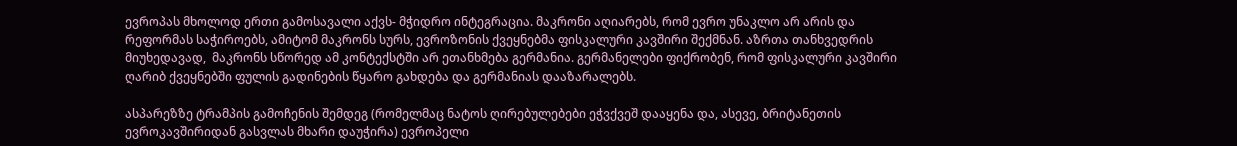ევროპას მხოლოდ ერთი გამოსავალი აქვს- მჭიდრო ინტეგრაცია. მაკრონი აღიარებს, რომ ევრო უნაკლო არ არის და რეფორმას საჭიროებს, ამიტომ მაკრონს სურს, ევროზონის ქვეყნებმა ფისკალური კავშირი შექმნან. აზრთა თანხვედრის მიუხედავად,  მაკრონს სწორედ ამ კონტექსტში არ ეთანხმება გერმანია. გერმანელები ფიქრობენ, რომ ფისკალური კავშირი ღარიბ ქვეყნებში ფულის გადინების წყარო გახდება და გერმანიას დააზარალებს.

ასპარეზზე ტრამპის გამოჩენის შემდეგ (რომელმაც ნატოს ღირებულებები ეჭვქვეშ დააყენა და, ასევე, ბრიტანეთის ევროკავშირიდან გასვლას მხარი დაუჭირა) ევროპელი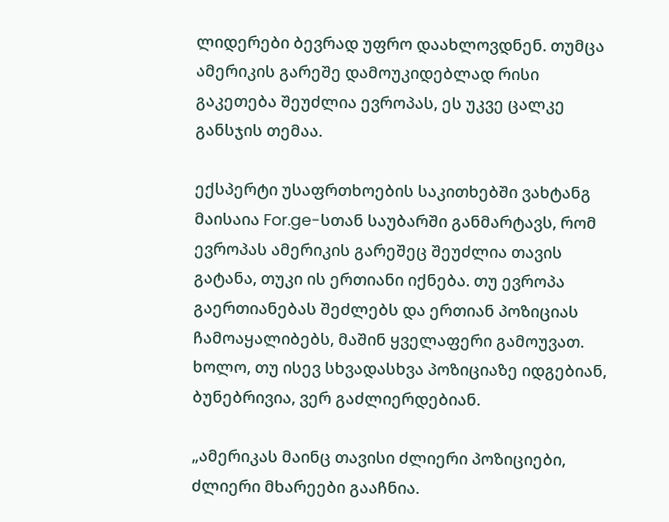ლიდერები ბევრად უფრო დაახლოვდნენ. თუმცა ამერიკის გარეშე დამოუკიდებლად რისი გაკეთება შეუძლია ევროპას, ეს უკვე ცალკე განსჯის თემაა.

ექსპერტი უსაფრთხოების საკითხებში ვახტანგ მაისაია For.ge-სთან საუბარში განმარტავს, რომ ევროპას ამერიკის გარეშეც შეუძლია თავის გატანა, თუკი ის ერთიანი იქნება. თუ ევროპა გაერთიანებას შეძლებს და ერთიან პოზიციას ჩამოაყალიბებს, მაშინ ყველაფერი გამოუვათ. ხოლო, თუ ისევ სხვადასხვა პოზიციაზე იდგებიან, ბუნებრივია, ვერ გაძლიერდებიან.

„ამერიკას მაინც თავისი ძლიერი პოზიციები, ძლიერი მხარეები გააჩნია.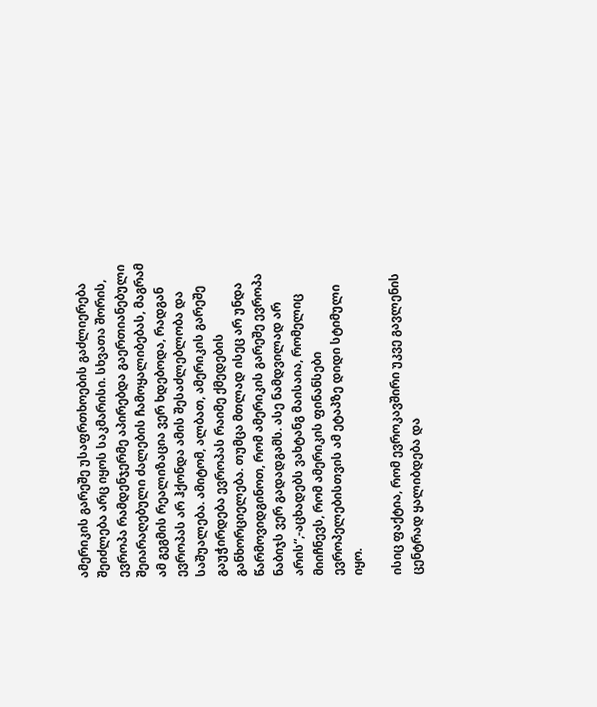ამერიკის გარეშე უსაფრთხოების გაძლიერება შეიძლება არც იყოს საკმარისი. სხვათა შორის, ევროპა რამდენჯერმე აპირებდა გაერთიანებული შეიარაღებული ძალების ჩამოყალიბებას, მაგრამ ამ გეგმის რეალიზაცია ვერ ხდებოდა, რადგან ევროპას არ ჰქონდა ამის შესაძლებლობა და საშუალება. ამიტომ, ალბათ, ამერიკის გარეშე გაუჭირდება ევროპას რაიმე ქმედების განხორციელება. თუმცა მთლად ისეც არ უნდა წარმოვიდგინოთ, რომ ამერიკის გარეშე ევროპა ნაბიჯს ვერ გადადგამს. ასე ნამდვილად არ არის“,-აცხადებს ვახტანგ მაისაია, რომელიც მიიჩნევს, რომ ამერიკის ფინანსები ევროპელებისთვის ამ ეტაპზე დიდი სტიმული იყო.

ისიც ფაქტია, რომ ევროკავშირი უკვე გავლენის ცენტრად ყალიბდება და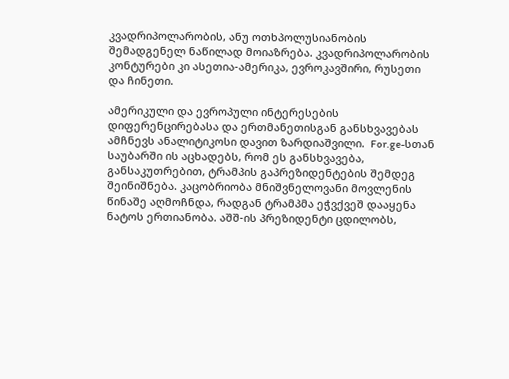კვადრიპოლარობის, ანუ ოთხპოლუსიანობის შემადგენელ ნაწილად მოიაზრება. კვადრიპოლარობის კონტურები კი ასეთია-ამერიკა, ევროკავშირი, რუსეთი და ჩინეთი.

ამერიკული და ევროპული ინტერესების დიფერენცირებასა და ერთმანეთისგან განსხვავებას ამჩნევს ანალიტიკოსი დავით ზარდიაშვილი.  For.ge-სთან საუბარში ის აცხადებს, რომ ეს განსხვავება, განსაკუთრებით, ტრამპის გაპრეზიდენტების შემდეგ შეინიშნება. კაცობრიობა მნიშვნელოვანი მოვლენის წინაშე აღმოჩნდა, რადგან ტრამპმა ეჭვქვეშ დააყენა ნატოს ერთიანობა. აშშ-ის პრეზიდენტი ცდილობს,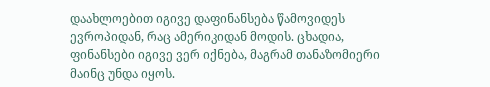დაახლოებით იგივე დაფინანსება წამოვიდეს ევროპიდან, რაც ამერიკიდან მოდის. ცხადია, ფინანსები იგივე ვერ იქნება, მაგრამ თანაზომიერი მაინც უნდა იყოს.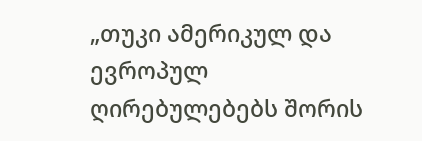„თუკი ამერიკულ და ევროპულ ღირებულებებს შორის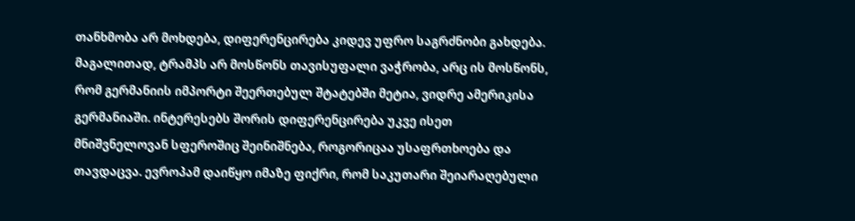თანხმობა არ მოხდება, დიფერენცირება კიდევ უფრო საგრძნობი გახდება.  მაგალითად, ტრამპს არ მოსწონს თავისუფალი ვაჭრობა, არც ის მოსწონს, რომ გერმანიის იმპორტი შეერთებულ შტატებში მეტია, ვიდრე ამერიკისა გერმანიაში. ინტერესებს შორის დიფერენცირება უკვე ისეთ მნიშვნელოვან სფეროშიც შეინიშნება, როგორიცაა უსაფრთხოება და თავდაცვა. ევროპამ დაიწყო იმაზე ფიქრი, რომ საკუთარი შეიარაღებული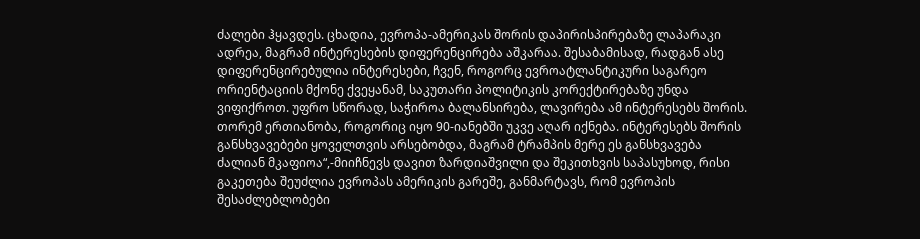ძალები ჰყავდეს. ცხადია, ევროპა-ამერიკას შორის დაპირისპირებაზე ლაპარაკი ადრეა, მაგრამ ინტერესების დიფერენცირება აშკარაა. შესაბამისად, რადგან ასე დიფერენცირებულია ინტერესები, ჩვენ, როგორც ევროატლანტიკური საგარეო ორიენტაციის მქონე ქვეყანამ, საკუთარი პოლიტიკის კორექტირებაზე უნდა ვიფიქროთ. უფრო სწორად, საჭიროა ბალანსირება, ლავირება ამ ინტერესებს შორის. თორემ ერთიანობა, როგორიც იყო 90-იანებში უკვე აღარ იქნება. ინტერესებს შორის განსხვავებები ყოველთვის არსებობდა, მაგრამ ტრამპის მერე ეს განსხვავება ძალიან მკაფიოა“,-მიიჩნევს დავით ზარდიაშვილი და შეკითხვის საპასუხოდ, რისი გაკეთება შეუძლია ევროპას ამერიკის გარეშე, განმარტავს, რომ ევროპის შესაძლებლობები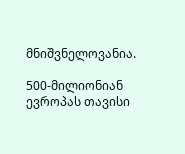მნიშვნელოვანია.

500-მილიონიან ევროპას თავისი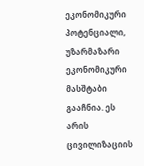ეკონომიკური პოტენციალი,  უზარმაზარი ეკონომიკური მასშტაბი გააჩნია. ეს არის ცივილიზაციის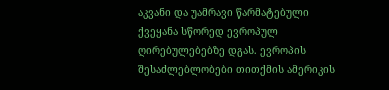აკვანი და უამრავი წარმატებული ქვეყანა სწორედ ევროპულ ღირებულებებზე დგას. ევროპის შესაძლებლობები თითქმის ამერიკის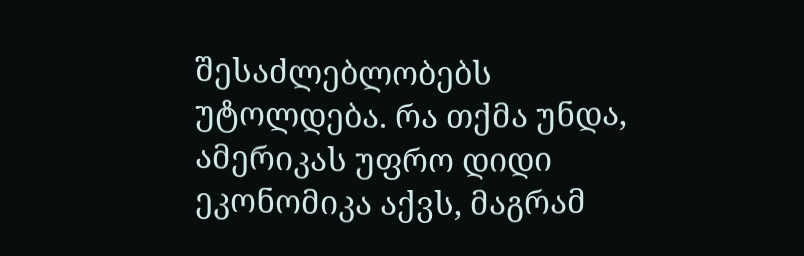შესაძლებლობებს უტოლდება. რა თქმა უნდა, ამერიკას უფრო დიდი ეკონომიკა აქვს, მაგრამ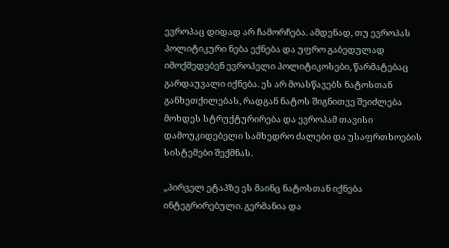ევროპაც დიდად არ ჩამორჩება. ამდენად, თუ ევროპას პოლიტიკური ნება ექნება და უფრო გაბედულად იმოქმედებენ ევროპელი პოლიტიკოსები, წარმატებაც გარდაუვალი იქნება. ეს არ მოასწავებს ნატოსთან განხეთქილებას, რადგან ნატოს შიგნითვე შეიძლება მოხდეს სტრუქტურირება და ევროპამ თავისი დამოუკიდებელი სამხედრო ძალები და უსაფრთხოების სისტემები შექმნას.

„პირველ ეტაპზე ეს მაინც ნატოსთან იქნება ინტეგრირებული. გერმანია და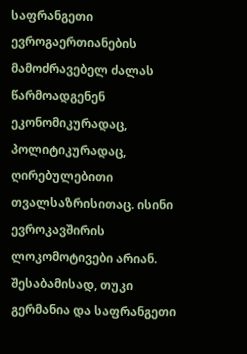საფრანგეთი ევროგაერთიანების მამოძრავებელ ძალას წარმოადგენენ ეკონომიკურადაც, პოლიტიკურადაც, ღირებულებითი თვალსაზრისითაც. ისინი ევროკავშირის ლოკომოტივები არიან. შესაბამისად, თუკი გერმანია და საფრანგეთი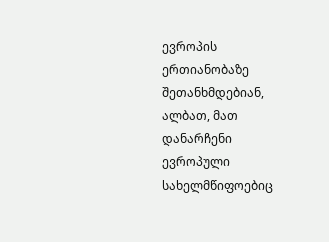ევროპის ერთიანობაზე შეთანხმდებიან, ალბათ, მათ დანარჩენი ევროპული სახელმწიფოებიც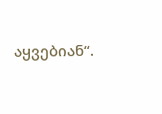აყვებიან“.